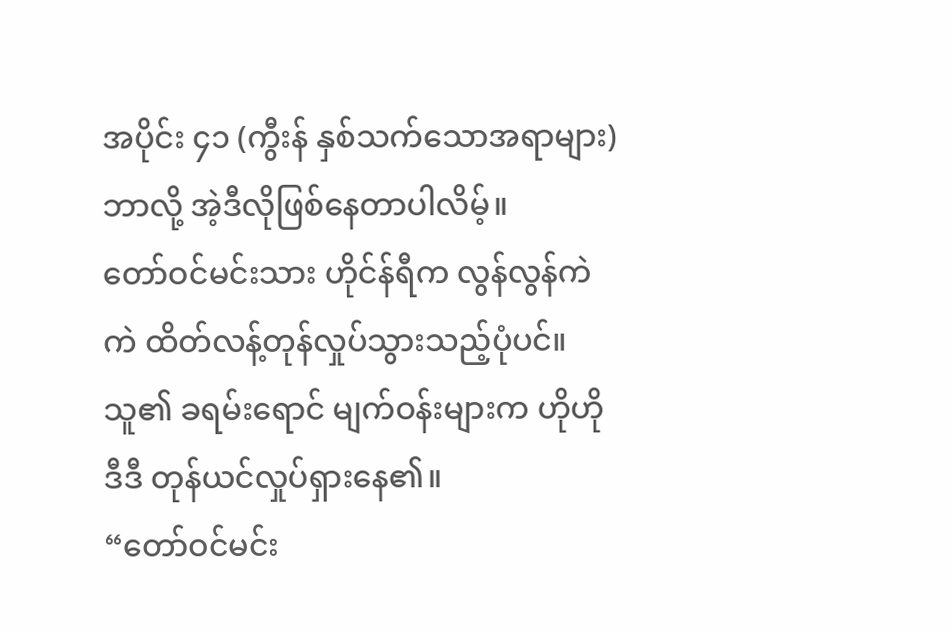အပိုင်း ၄၁ (ကွီးန် နှစ်သက်သောအရာများ)
ဘာလို့ အဲ့ဒီလိုဖြစ်နေတာပါလိမ့်။
တော်ဝင်မင်းသား ဟိုင်န်ရီက လွန်လွန်ကဲကဲ ထိတ်လန့်တုန်လှုပ်သွားသည့်ပုံပင်။
သူ၏ ခရမ်းရောင် မျက်ဝန်းများက ဟိုဟိုဒီဒီ တုန်ယင်လှုပ်ရှားနေ၏။
“တော်ဝင်မင်း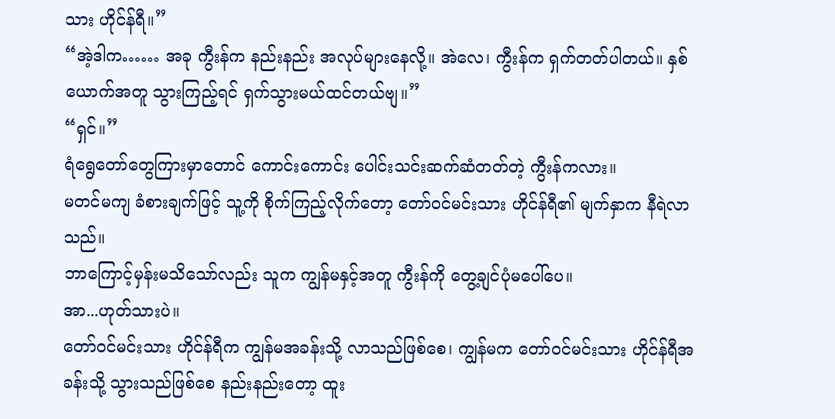သား ဟိုင်န်ရီ။”
“အဲ့ဒါက…… အခု ကွီးန်က နည်းနည်း အလုပ်များနေလို့။ အဲလေ၊ ကွီးန်က ရှက်တတ်ပါတယ်။ နှစ်ယောက်အတူ သွားကြည့်ရင် ရှက်သွားမယ်ထင်တယ်ဗျ။”
“ရှင်။”
ရံရွေတော်တွေကြားမှာတောင် ကောင်းကောင်း ပေါင်းသင်းဆက်ဆံတတ်တဲ့ ကွီးန်ကလား။
မတင်မကျ ခံစားချက်ဖြင့် သူ့ကို စိုက်ကြည့်လိုက်တော့ တော်ဝင်မင်းသား ဟိုင်န်ရီ၏ မျက်နှာက နီရဲလာသည်။
ဘာကြောင့်မှန်းမသိသော်လည်း သူက ကျွန်မနှင့်အတူ ကွီးန်ကို တွေ့ချင်ပုံမပေါ်ပေ။
အာ...ဟုတ်သားပဲ။
တော်ဝင်မင်းသား ဟိုင်န်ရီက ကျွန်မအခန်းသို့ လာသည်ဖြစ်စေ၊ ကျွန်မက တော်ဝင်မင်းသား ဟိုင်န်ရီအခန်းသို့ သွားသည်ဖြစ်စေ နည်းနည်းတော့ ထူး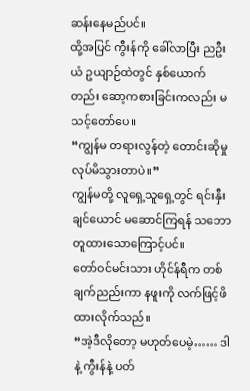ဆန်းနေမည်ပင်။
ထို့အပြင် ကွီးန်ကို ခေါ်လာပြီး ညဦးယံ ဥယျာဉ်ထဲတွင် နှစ်ယောက်တည်း ဆော့ကစားခြင်းကလည်း မသင့်တော်ပေ။
“ကျွန်မ တရားလွန်တဲ့ တောင်းဆိုမှု လုပ်မိသွားတာပဲ။”
ကျွန်မတို့ လူရှေ့သူရှေ့တွင် ရင်းနှီးချင်ယောင် မဆောင်ကြရန် သဘောတူထားသောကြောင့်ပင်။
တော်ဝင်မင်းသား ဟိုင်န်ရီက တစ်ချက်ညည်းကာ နဖူးကို လက်ဖြင့်ဖိထားလိုက်သည်။
“အဲ့ဒီလိုတော့ မဟုတ်ပေမဲ့…… ဒါနဲ့ ကွီးန်နဲ့ ပတ်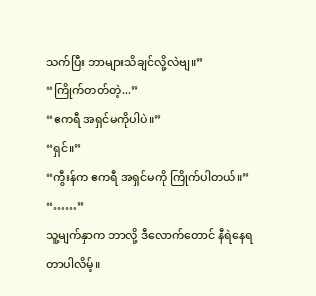သက်ပြီး ဘာများသိချင်လို့လဲဗျ။”
“ကြိုက်တတ်တဲ့...”
“ဧကရီ အရှင်မကိုပါပဲ။”
“ရှင်။”
“ကွီးန်က ဧကရီ အရှင်မကို ကြိုက်ပါတယ်။”
“……”
သူ့မျက်နှာက ဘာလို့ ဒီလောက်တောင် နီရဲနေရတာပါလိမ့်။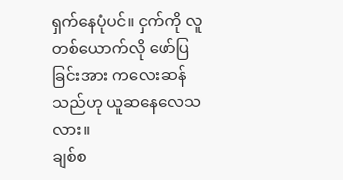ရှက်နေပုံပင်။ ငှက်ကို လူတစ်ယောက်လို ဖော်ပြခြင်းအား ကလေးဆန်သည်ဟု ယူဆနေလေသလား။
ချစ်စ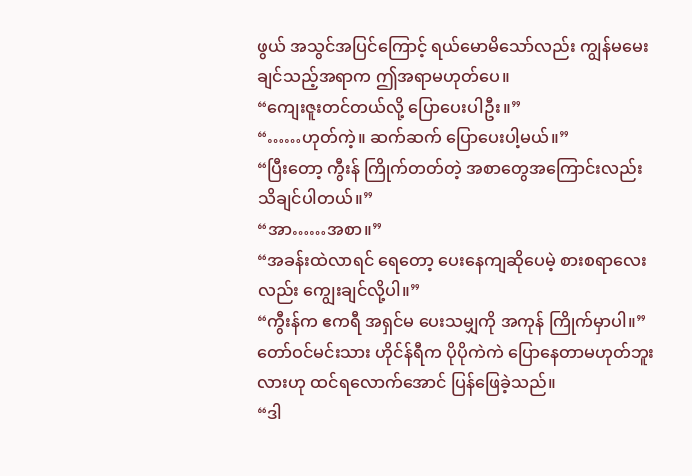ဖွယ် အသွင်အပြင်ကြောင့် ရယ်မောမိသော်လည်း ကျွန်မမေးချင်သည့်အရာက ဤအရာမဟုတ်ပေ။
“ကျေးဇူးတင်တယ်လို့ ပြောပေးပါဦး။”
“……ဟုတ်ကဲ့။ ဆက်ဆက် ပြောပေးပါ့မယ်။”
“ပြီးတော့ ကွီးန် ကြိုက်တတ်တဲ့ အစာတွေအကြောင်းလည်း သိချင်ပါတယ်။”
“အာ……အစာ။”
“အခန်းထဲလာရင် ရေတော့ ပေးနေကျဆိုပေမဲ့ စားစရာလေးလည်း ကျွေးချင်လို့ပါ။”
“ကွီးန်က ဧကရီ အရှင်မ ပေးသမျှကို အကုန် ကြိုက်မှာပါ။”
တော်ဝင်မင်းသား ဟိုင်န်ရီက ပိုပိုကဲကဲ ပြောနေတာမဟုတ်ဘူးလားဟု ထင်ရလောက်အောင် ပြန်ဖြေခဲ့သည်။
“ဒါ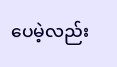ပေမဲ့လည်း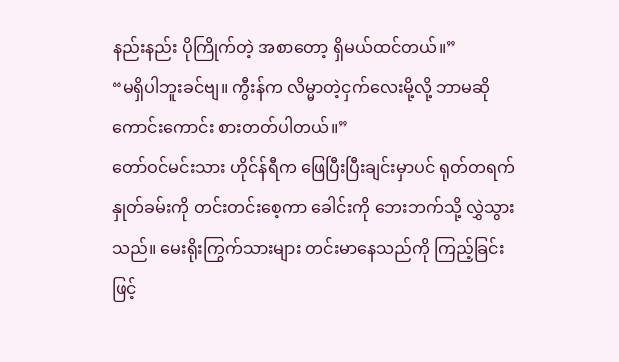နည်းနည်း ပိုကြိုက်တဲ့ အစာတော့ ရှိမယ်ထင်တယ်။”
“မရှိပါဘူးခင်ဗျ။ ကွီးန်က လိမ္မာတဲ့ငှက်လေးမို့လို့ ဘာမဆို ကောင်းကောင်း စားတတ်ပါတယ်။”
တော်ဝင်မင်းသား ဟိုင်န်ရီက ဖြေပြီးပြီးချင်းမှာပင် ရုတ်တရက် နှုတ်ခမ်းကို တင်းတင်းစေ့ကာ ခေါင်းကို ဘေးဘက်သို့ လွှဲသွားသည်။ မေးရိုးကြွက်သားများ တင်းမာနေသည်ကို ကြည့်ခြင်းဖြင့်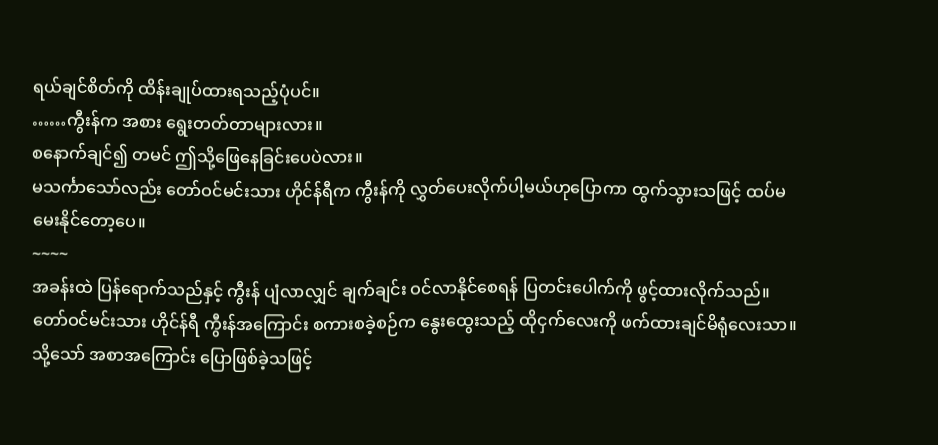ရယ်ချင်စိတ်ကို ထိန်းချုပ်ထားရသည့်ပုံပင်။
……ကွီးန်က အစား ရွေးတတ်တာများလား။
စနောက်ချင်၍ တမင် ဤသို့ဖြေနေခြင်းပေပဲလား။
မသင်္ကာသော်လည်း တော်ဝင်မင်းသား ဟိုင်န်ရီက ကွီးန်ကို လွှတ်ပေးလိုက်ပါ့မယ်ဟုပြောကာ ထွက်သွားသဖြင့် ထပ်မမေးနိုင်တော့ပေ။
~~~~
အခန်းထဲ ပြန်ရောက်သည်နှင့် ကွီးန် ပျံလာလျှင် ချက်ချင်း ဝင်လာနိုင်စေရန် ပြတင်းပေါက်ကို ဖွင့်ထားလိုက်သည်။
တော်ဝင်မင်းသား ဟိုင်န်ရီ ကွီးန်အကြောင်း စကားစခဲ့စဉ်က နွေးထွေးသည့် ထိုငှက်လေးကို ဖက်ထားချင်မိရုံလေးသာ။
သို့သော် အစာအကြောင်း ပြောဖြစ်ခဲ့သဖြင့်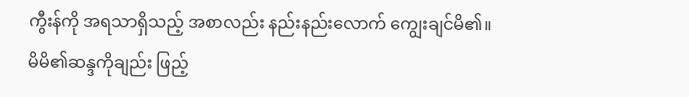ကွီးန်ကို အရသာရှိသည့် အစာလည်း နည်းနည်းလောက် ကျွေးချင်မိ၏။
မိမိ၏ဆန္ဒကိုချည်း ဖြည့်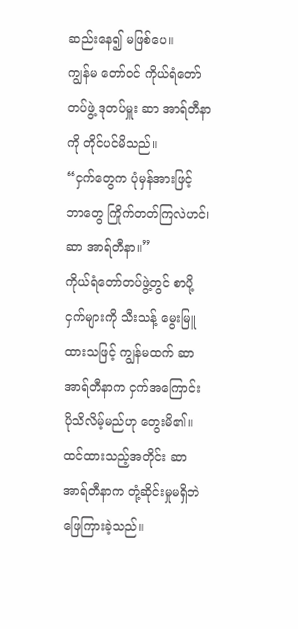ဆည်းနေ၍ မဖြစ်ပေ။
ကျွန်မ တော်ဝင် ကိုယ်ရံတော်တပ်ဖွဲ့ ဒုတပ်မှူး ဆာ အာရ်တီနာကို တိုင်ပင်မိသည်။
“ငှက်တွေက ပုံမှန်အားဖြင့် ဘာတွေ ကြိုက်တတ်ကြလဲဟင်၊ ဆာ အာရ်တီနာ။”
ကိုယ်ရံတော်တပ်ဖွဲ့တွင် စာပို့ငှက်များကို သီးသန့် မွေးမြူထားသဖြင့် ကျွန်မထက် ဆာ အာရ်တီနာက ငှက်အကြောင်း ပိုသိလိမ့်မည်ဟု တွေးမိ၏။
ထင်ထားသည့်အတိုင်း ဆာ အာရ်တီနာက တုံ့ဆိုင်းမှုမရှိဘဲ ဖြေကြားခဲ့သည်။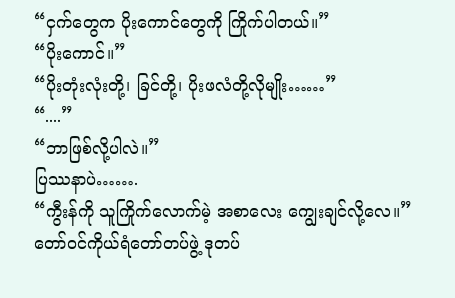“ငှက်တွေက ပိုးကောင်တွေကို ကြိုက်ပါတယ်။”
“ပိုးကောင်။”
“ပိုးတုံးလုံးတို့၊ ခြင်တို့၊ ပိုးဖလံတို့လိုမျိုး……”
“....”
“ဘာဖြစ်လို့ပါလဲ။”
ပြဿနာပဲ…….
“ကွီးန်ကို သူကြိုက်လောက်မဲ့ အစာလေး ကျွေးချင်လို့လေ။”
တော်ဝင်ကိုယ်ရံတော်တပ်ဖွဲ့ ဒုတပ်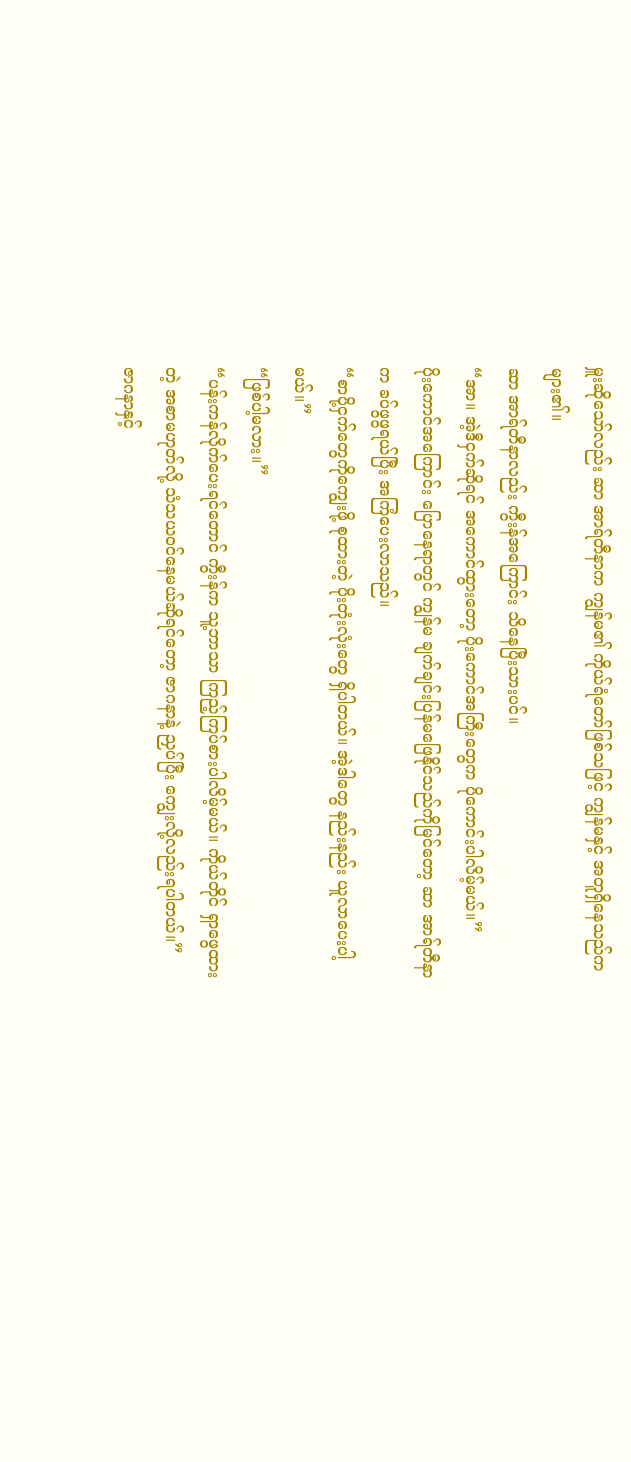မှူးဆိုသော်လည်း ဆာ အာရ်တီနာက ကျွန်မ၏ ကိုယ်ရံတော်ဖြစ်သဖြင့် ကျွန်မနှင့် အတူရှိနေသည်ကများ၏။
ဆာ အာရ်တီနာလည်း ကွီးန်အကြောင်း သိနေပြီးသားပင်။
“အာ။ အဲ့ဒီငှက်ဆိုရင် အကောင်ထွားတော့ ပိုးကောင်အကြီးတွေက ပိုကောင်းပါလိမ့်မယ်။”
ပိုးကောင်အကြောင်း ပြောနေရာတွင် ကျွန်မ ချက်ချင်းပြန်မဖြေနိုင်သည်ကိုမြင်တော့ ဆာ အာရ်တီနာက ခပ်ဖွဖွရယ်ပြီး အကြံပေးလာသည်။
“စာပို့ငှက်တွေကိုကျွေးဖို့ စုထားတဲ့ ပိုးတုံးလုံးတွေ ရှိပါတယ်။ အဲ့ဒါတွေ နည်းနည်း ယူလာပေးပါ့မယ်။”
“ဖြစ်ပါ့မလား။”
“ပန်းကန်လိုက်ပေးရင်တောင် ကွီးန်က သူ့ဘာသာ ကြည့်ကြပ်စားပါလိမ့်မယ်။ ကိုယ်တိုင် ရှာဖွေထားတဲ့ အစာမဟုတ်လို့ သံသယဝင်နေမယ်ဆိုရင်တော့ ဇာဂနာနဲ့ ညှပ်ပြီး ကျွေးလို့လည်းရပါတယ်။”
ဇာဂနာနှင့်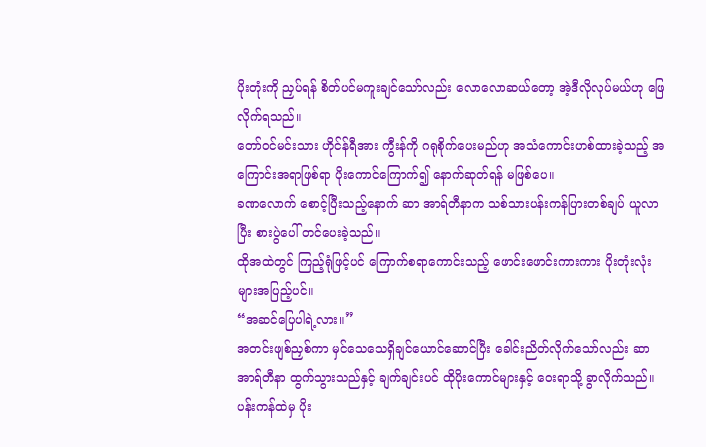ပိုးတုံးကို ညှပ်ရန် စိတ်ပင်မကူးချင်သော်လည်း လောလောဆယ်တော့ အဲ့ဒီလိုလုပ်မယ်ဟု ဖြေလိုက်ရသည်။
တော်ဝင်မင်းသား ဟိုင်န်ရီအား ကွီးန်ကို ဂရုစိုက်ပေးမည်ဟု အသံကောင်းဟစ်ထားခဲ့သည့် အကြောင်းအရာဖြစ်ရာ ပိုးကောင်ကြောက်၍ နောက်ဆုတ်ရန် မဖြစ်ပေ။
ခဏလောက် စောင့်ပြီးသည့်နောက် ဆာ အာရ်တီနာက သစ်သားပန်းကန်ပြားတစ်ချပ် ယူလာပြီး စားပွဲပေါ် တင်ပေးခဲ့သည်။
ထိုအထဲတွင် ကြည့်ရုံဖြင့်ပင် ကြောက်စရာကောင်းသည့် ဖောင်းဖောင်းကားကား ပိုးတုံးလုံးများအပြည့်ပင်။
“အဆင်ပြေပါရဲ့လား။”
အတင်းဖျစ်ညှစ်ကာ မှင်သေသေရှိချင်ယောင်ဆောင်ပြီး ခေါင်းညိတ်လိုက်သော်လည်း ဆာ အာရ်တီနာ ထွက်သွားသည်နှင့် ချက်ချင်းပင် ထိုပိုးကောင်များနှင့် ဝေးရာသို့ ခွာလိုက်သည်။
ပန်းကန်ထဲမှ ပိုး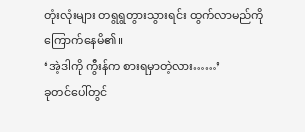တုံးလုံးများ တရွရွတွားသွားရင်း ထွက်လာမည်ကို ကြောက်နေမိ၏။
‘အဲ့ဒါကို ကွီးန်က စားရမှာတဲ့လား……’
ခုတင်ပေါ်တွင်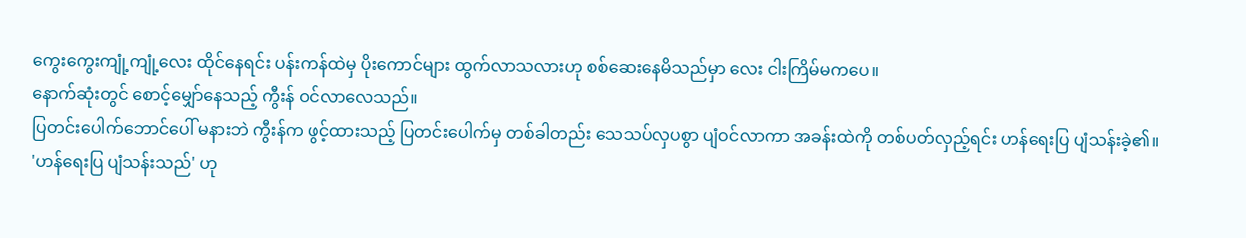ကွေးကွေးကျုံ့ကျုံ့လေး ထိုင်နေရင်း ပန်းကန်ထဲမှ ပိုးကောင်များ ထွက်လာသလားဟု စစ်ဆေးနေမိသည်မှာ လေး ငါးကြိမ်မကပေ။
နောက်ဆုံးတွင် စောင့်မျှော်နေသည့် ကွီးန် ဝင်လာလေသည်။
ပြတင်းပေါက်ဘောင်ပေါ် မနားဘဲ ကွီးန်က ဖွင့်ထားသည့် ပြတင်းပေါက်မှ တစ်ခါတည်း သေသပ်လှပစွာ ပျံဝင်လာကာ အခန်းထဲကို တစ်ပတ်လှည့်ရင်း ဟန်ရေးပြ ပျံသန်းခဲ့၏။
'ဟန်ရေးပြ ပျံသန်းသည်' ဟု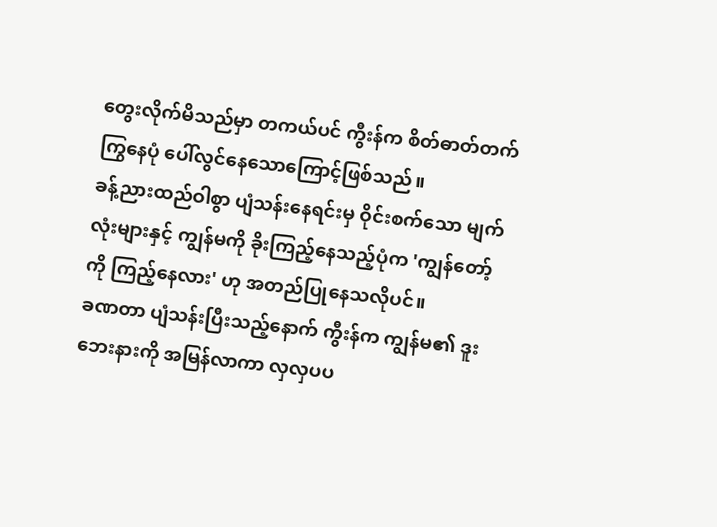တွေးလိုက်မိသည်မှာ တကယ်ပင် ကွီးန်က စိတ်ဓာတ်တက်ကြွနေပုံ ပေါ်လွင်နေသောကြောင့်ဖြစ်သည်။
ခန့်ညားထည်ဝါစွာ ပျံသန်းနေရင်းမှ ဝိုင်းစက်သော မျက်လုံးများနှင့် ကျွန်မကို ခိုးကြည့်နေသည့်ပုံက 'ကျွန်တော့်ကို ကြည့်နေလား' ဟု အတည်ပြုနေသလိုပင်။
ခဏတာ ပျံသန်းပြီးသည့်နောက် ကွီးန်က ကျွန်မ၏ ဒူးဘေးနားကို အမြန်လာကာ လှလှပပ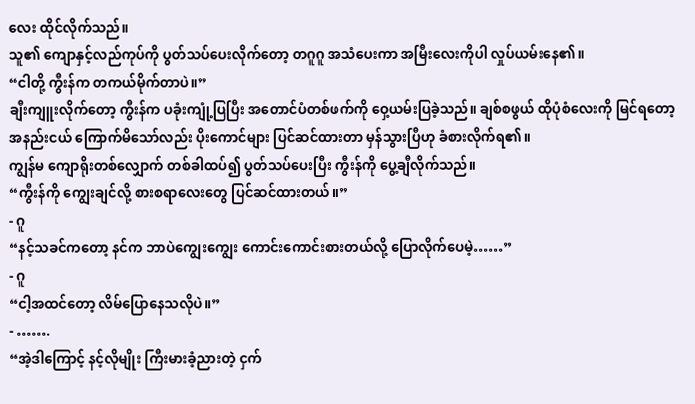လေး ထိုင်လိုက်သည်။
သူ၏ ကျောနှင့်လည်ကုပ်ကို ပွတ်သပ်ပေးလိုက်တော့ တဂူဂူ အသံပေးကာ အမြီးလေးကိုပါ လှုပ်ယမ်းနေ၏။
“ငါတို့ ကွီးန်က တကယ်မိုက်တာပဲ။”
ချီးကျူးလိုက်တော့ ကွီးန်က ပခုံးကျုံ့ပြပြီး အတောင်ပံတစ်ဖက်ကို ဝှေ့ယမ်းပြခဲ့သည်။ ချစ်စဖွယ် ထိုပုံစံလေးကို မြင်ရတော့ အနည်းငယ် ကြောက်မိသော်လည်း ပိုးကောင်များ ပြင်ဆင်ထားတာ မှန်သွားပြီဟု ခံစားလိုက်ရ၏။
ကျွန်မ ကျောရိုးတစ်လျှောက် တစ်ခါထပ်၍ ပွတ်သပ်ပေးပြီး ကွီးန်ကို ပွေ့ချီလိုက်သည်။
“ကွီးန်ကို ကျွေးချင်လို့ စားစရာလေးတွေ ပြင်ဆင်ထားတယ်။”
- ဂူ
“နင့်သခင်ကတော့ နင်က ဘာပဲကျွေးကျွေး ကောင်းကောင်းစားတယ်လို့ ပြောလိုက်ပေမဲ့……”
- ဂူ
“ငါ့အထင်တော့ လိမ်ပြောနေသလိုပဲ။”
- …….
“အဲ့ဒါကြောင့် နင့်လိုမျိုး ကြီးမားခံ့ညားတဲ့ ငှက်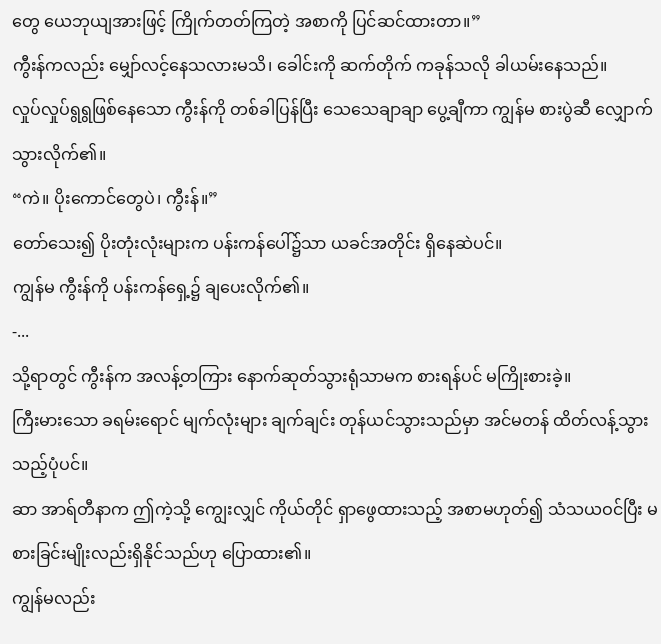တွေ ယေဘုယျအားဖြင့် ကြိုက်တတ်ကြတဲ့ အစာကို ပြင်ဆင်ထားတာ။”
ကွီးန်ကလည်း မျှော်လင့်နေသလားမသိ၊ ခေါင်းကို ဆက်တိုက် ကခုန်သလို ခါယမ်းနေသည်။
လှုပ်လှုပ်ရွရွဖြစ်နေသော ကွီးန်ကို တစ်ခါပြန်ပြီး သေသေချာချာ ပွေ့ချီကာ ကျွန်မ စားပွဲဆီ လျှောက်သွားလိုက်၏။
“ကဲ။ ပိုးကောင်တွေပဲ၊ ကွီးန်။”
တော်သေး၍ ပိုးတုံးလုံးများက ပန်းကန်ပေါ်၌သာ ယခင်အတိုင်း ရှိနေဆဲပင်။
ကျွန်မ ကွီးန်ကို ပန်းကန်ရှေ့၌ ချပေးလိုက်၏။
-...
သို့ရာတွင် ကွီးန်က အလန့်တကြား နောက်ဆုတ်သွားရုံသာမက စားရန်ပင် မကြိုးစားခဲ့။
ကြီးမားသော ခရမ်းရောင် မျက်လုံးများ ချက်ချင်း တုန်ယင်သွားသည်မှာ အင်မတန် ထိတ်လန့်သွားသည့်ပုံပင်။
ဆာ အာရ်တီနာက ဤကဲ့သို့ ကျွေးလျှင် ကိုယ်တိုင် ရှာဖွေထားသည့် အစာမဟုတ်၍ သံသယဝင်ပြီး မစားခြင်းမျိုးလည်းရှိနိုင်သည်ဟု ပြောထား၏။
ကျွန်မလည်း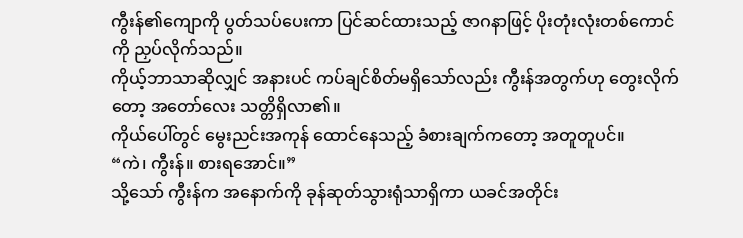ကွီးန်၏ကျောကို ပွတ်သပ်ပေးကာ ပြင်ဆင်ထားသည့် ဇာဂနာဖြင့် ပိုးတုံးလုံးတစ်ကောင်ကို ညှပ်လိုက်သည်။
ကိုယ့်ဘာသာဆိုလျှင် အနားပင် ကပ်ချင်စိတ်မရှိသော်လည်း ကွီးန်အတွက်ဟု တွေးလိုက်တော့ အတော်လေး သတ္တိရှိလာ၏။
ကိုယ်ပေါ်တွင် မွေးညင်းအကုန် ထောင်နေသည့် ခံစားချက်ကတော့ အတူတူပင်။
“ကဲ၊ ကွီးန်။ စားရအောင်။”
သို့သော် ကွီးန်က အနောက်ကို ခုန်ဆုတ်သွားရုံသာရှိကာ ယခင်အတိုင်း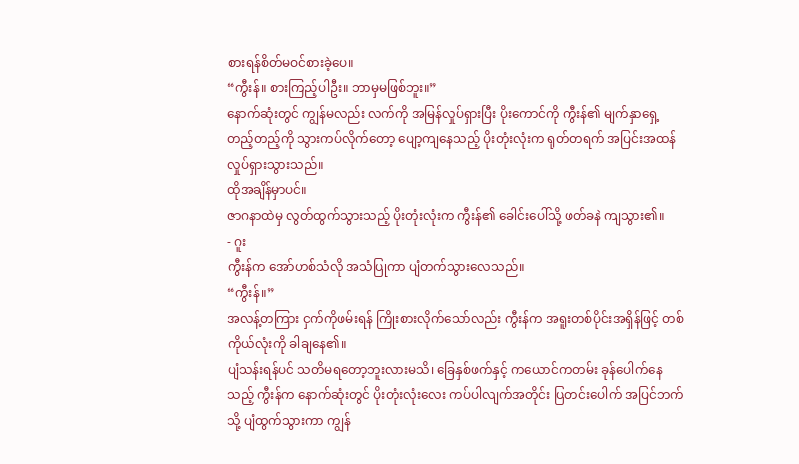စားရန်စိတ်မဝင်စားခဲ့ပေ။
“ကွီးန်။ စားကြည့်ပါဦး။ ဘာမှမဖြစ်ဘူး။”
နောက်ဆုံးတွင် ကျွန်မလည်း လက်ကို အမြန်လှုပ်ရှားပြီး ပိုးကောင်ကို ကွီးန်၏ မျက်နှာရှေ့တည့်တည့်ကို သွားကပ်လိုက်တော့ ပျော့ကျနေသည့် ပိုးတုံးလုံးက ရုတ်တရက် အပြင်းအထန် လှုပ်ရှားသွားသည်။
ထိုအချိန်မှာပင်။
ဇာဂနာထဲမှ လွတ်ထွက်သွားသည့် ပိုးတုံးလုံးက ကွီးန်၏ ခေါင်းပေါ်သို့ ဖတ်ခနဲ ကျသွား၏။
- ဂူး
ကွီးန်က အော်ဟစ်သံလို အသံပြုကာ ပျံတက်သွားလေသည်။
“ကွီးန်။”
အလန့်တကြား ငှက်ကိုဖမ်းရန် ကြိုးစားလိုက်သော်လည်း ကွီးန်က အရူးတစ်ပိုင်းအရှိန်ဖြင့် တစ်ကိုယ်လုံးကို ခါချနေ၏။
ပျံသန်းရန်ပင် သတိမရတော့ဘူးလားမသိ၊ ခြေနှစ်ဖက်နှင့် ကယောင်ကတမ်း ခုန်ပေါက်နေသည့် ကွီးန်က နောက်ဆုံးတွင် ပိုးတုံးလုံးလေး ကပ်ပါလျက်အတိုင်း ပြတင်းပေါက် အပြင်ဘက်သို့ ပျံထွက်သွားကာ ကျွန်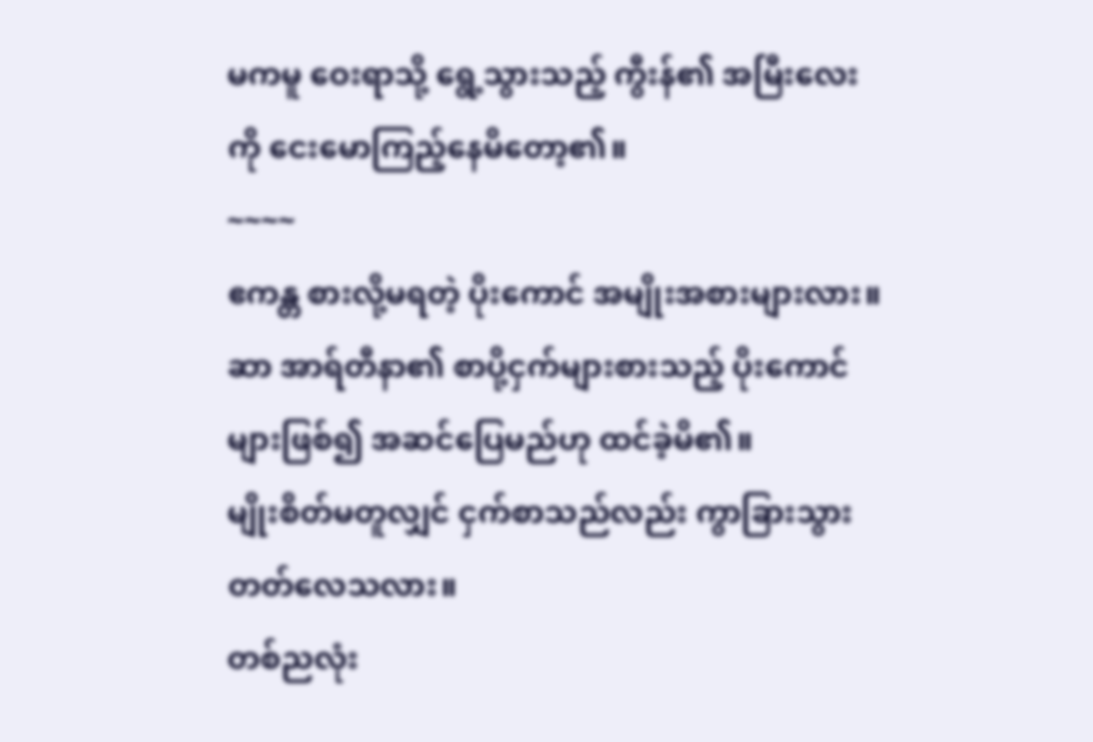မကမူ ဝေးရာသို့ ရွေ့သွားသည့် ကွီးန်၏ အမြီးလေးကို ငေးမောကြည့်နေမိတော့၏။
~~~~
ဧကန္တ စားလို့မရတဲ့ ပိုးကောင် အမျိုးအစားများလား။
ဆာ အာရ်တီနာ၏ စာပို့ငှက်များစားသည့် ပိုးကောင်များဖြစ်၍ အဆင်ပြေမည်ဟု ထင်ခဲ့မိ၏။
မျိုးစိတ်မတူလျှင် ငှက်စာသည်လည်း ကွာခြားသွားတတ်လေသလား။
တစ်ညလုံး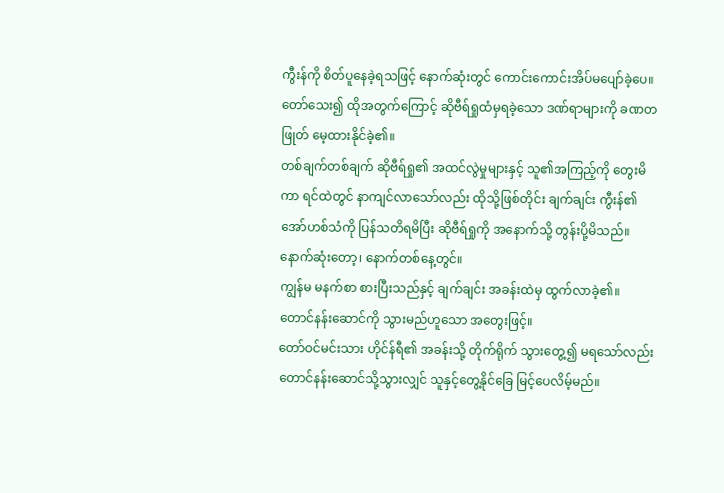ကွီးန်ကို စိတ်ပူနေခဲ့ရသဖြင့် နောက်ဆုံးတွင် ကောင်းကောင်းအိပ်မပျော်ခဲ့ပေ။ တော်သေး၍ ထိုအတွက်ကြောင့် ဆိုဗီရ်ရှုထံမှရခဲ့သော ဒဏ်ရာများကို ခဏတဖြုတ် မေ့ထားနိုင်ခဲ့၏။
တစ်ချက်တစ်ချက် ဆိုဗီရ်ရှု၏ အထင်လွဲမှုများနှင့် သူ၏အကြည့်ကို တွေးမိကာ ရင်ထဲတွင် နာကျင်လာသော်လည်း ထိုသို့ဖြစ်တိုင်း ချက်ချင်း ကွီးန်၏အော်ဟစ်သံကို ပြန်သတိရမိပြီး ဆိုဗီရ်ရှုကို အနောက်သို့ တွန်းပို့မိသည်။
နောက်ဆုံးတော့၊ နောက်တစ်နေ့တွင်။
ကျွန်မ မနက်စာ စားပြီးသည်နှင့် ချက်ချင်း အခန်းထဲမှ ထွက်လာခဲ့၏။
တောင်နန်းဆောင်ကို သွားမည်ဟူသော အတွေးဖြင့်။
တော်ဝင်မင်းသား ဟိုင်န်ရီ၏ အခန်းသို့ တိုက်ရိုက် သွားတွေ့၍ မရသော်လည်း တောင်နန်းဆောင်သို့သွားလျှင် သူနှင့်တွေ့နိုင်ခြေ မြင့်ပေလိမ့်မည်။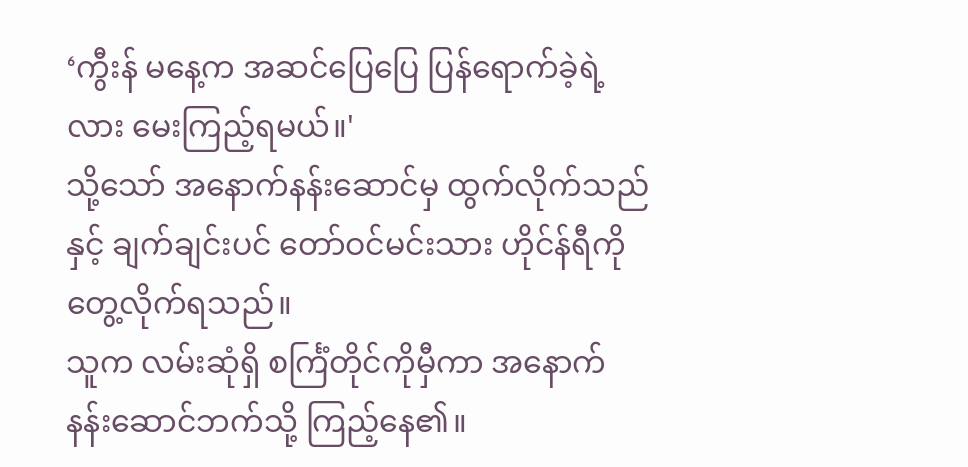‘ကွီးန် မနေ့က အဆင်ပြေပြေ ပြန်ရောက်ခဲ့ရဲ့လား မေးကြည့်ရမယ်။'
သို့သော် အနောက်နန်းဆောင်မှ ထွက်လိုက်သည်နှင့် ချက်ချင်းပင် တော်ဝင်မင်းသား ဟိုင်န်ရီကို တွေ့လိုက်ရသည်။
သူက လမ်းဆုံရှိ စင်္ကြံတိုင်ကိုမှီကာ အနောက်နန်းဆောင်ဘက်သို့ ကြည့်နေ၏။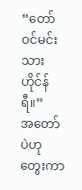“တော်ဝင်မင်းသား ဟိုင်န်ရီ။”
အတော်ပဲဟု တွေးကာ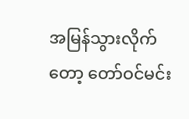အမြန်သွားလိုက်တော့ တော်ဝင်မင်း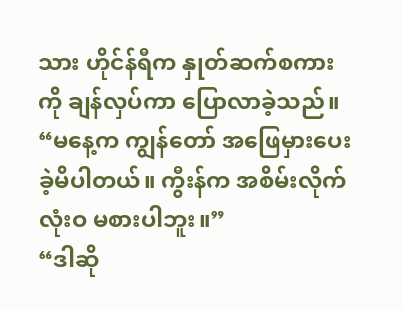သား ဟိုင်န်ရီက နှုတ်ဆက်စကားကို ချန်လှပ်ကာ ပြောလာခဲ့သည်။
“မနေ့က ကျွန်တော် အဖြေမှားပေးခဲ့မိပါတယ်။ ကွီးန်က အစိမ်းလိုက် လုံးဝ မစားပါဘူး။”
“ဒါဆို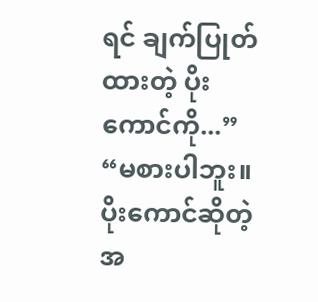ရင် ချက်ပြုတ်ထားတဲ့ ပိုးကောင်ကို...”
“မစားပါဘူး။ ပိုးကောင်ဆိုတဲ့အ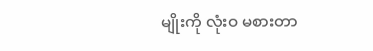မျိုးကို လုံးဝ မစားတာ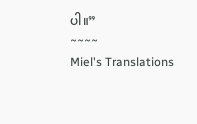ပါ။”
~~~~
Miel's Translations